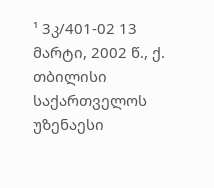¹ 3კ/401-02 13 მარტი, 2002 წ., ქ. თბილისი
საქართველოს უზენაესი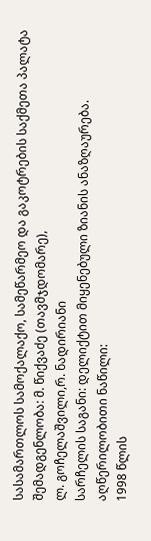სასამართლოს სამოქალაქო, სამეწარმეო და გაკოტრების საქმეთა პალატა
შემადგენლობა: მ. წიქვაძე (თავმჯდომარე),
ლ. გოჩელაშვილი,რ. ნადირიანი
სარჩელის საგანი: დელიქტით მიყენებული ზიანის ანაზღაურება.
აღწერილობითი ნაწილი:
1998 წლის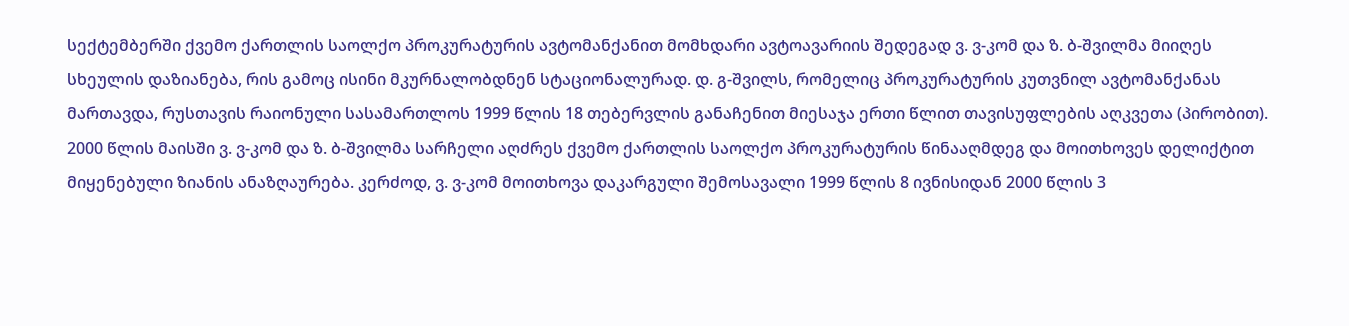სექტემბერში ქვემო ქართლის საოლქო პროკურატურის ავტომანქანით მომხდარი ავტოავარიის შედეგად ვ. ვ-კომ და ზ. ბ-შვილმა მიიღეს სხეულის დაზიანება, რის გამოც ისინი მკურნალობდნენ სტაციონალურად. დ. გ-შვილს, რომელიც პროკურატურის კუთვნილ ავტომანქანას მართავდა, რუსთავის რაიონული სასამართლოს 1999 წლის 18 თებერვლის განაჩენით მიესაჯა ერთი წლით თავისუფლების აღკვეთა (პირობით).
2000 წლის მაისში ვ. ვ-კომ და ზ. ბ-შვილმა სარჩელი აღძრეს ქვემო ქართლის საოლქო პროკურატურის წინააღმდეგ და მოითხოვეს დელიქტით მიყენებული ზიანის ანაზღაურება. კერძოდ, ვ. ვ-კომ მოითხოვა დაკარგული შემოსავალი 1999 წლის 8 ივნისიდან 2000 წლის 3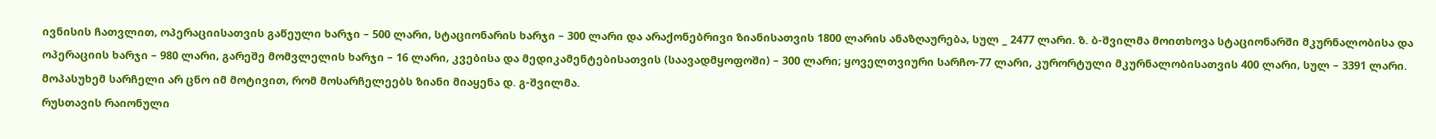ივნისის ჩათვლით, ოპერაციისათვის გაწეული ხარჯი – 500 ლარი, სტაციონარის ხარჯი – 300 ლარი და არაქონებრივი ზიანისათვის 1800 ლარის ანაზღაურება, სულ _ 2477 ლარი. ზ. ბ-შვილმა მოითხოვა სტაციონარში მკურნალობისა და ოპერაციის ხარჯი – 980 ლარი, გარეშე მომვლელის ხარჯი – 16 ლარი, კვებისა და მედიკამენტებისათვის (საავადმყოფოში) – 300 ლარი; ყოველთვიური სარჩო-77 ლარი, კურორტული მკურნალობისათვის 400 ლარი, სულ – 3391 ლარი.
მოპასუხემ სარჩელი არ ცნო იმ მოტივით, რომ მოსარჩელეებს ზიანი მიაყენა დ. გ-შვილმა.
რუსთავის რაიონული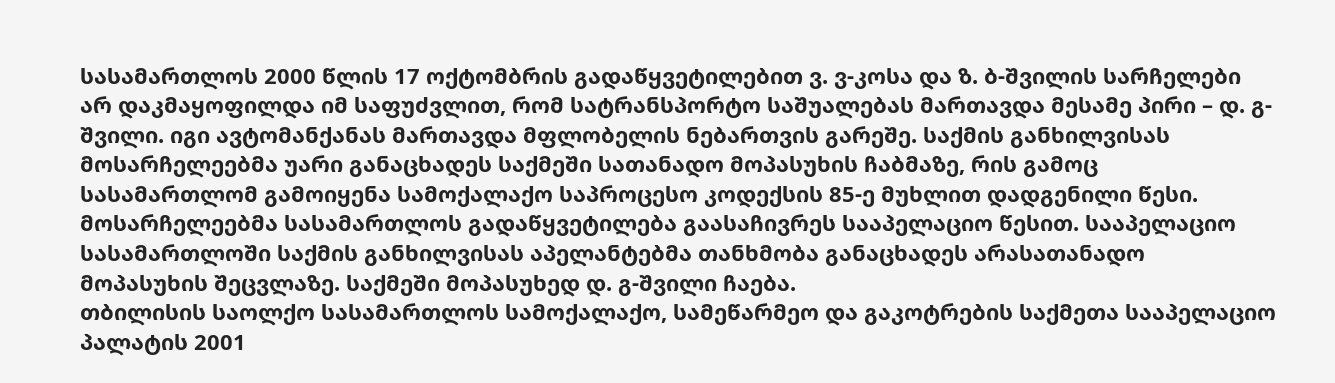სასამართლოს 2000 წლის 17 ოქტომბრის გადაწყვეტილებით ვ. ვ-კოსა და ზ. ბ-შვილის სარჩელები არ დაკმაყოფილდა იმ საფუძვლით, რომ სატრანსპორტო საშუალებას მართავდა მესამე პირი – დ. გ-შვილი. იგი ავტომანქანას მართავდა მფლობელის ნებართვის გარეშე. საქმის განხილვისას მოსარჩელეებმა უარი განაცხადეს საქმეში სათანადო მოპასუხის ჩაბმაზე, რის გამოც სასამართლომ გამოიყენა სამოქალაქო საპროცესო კოდექსის 85-ე მუხლით დადგენილი წესი.
მოსარჩელეებმა სასამართლოს გადაწყვეტილება გაასაჩივრეს სააპელაციო წესით. სააპელაციო სასამართლოში საქმის განხილვისას აპელანტებმა თანხმობა განაცხადეს არასათანადო მოპასუხის შეცვლაზე. საქმეში მოპასუხედ დ. გ-შვილი ჩაება.
თბილისის საოლქო სასამართლოს სამოქალაქო, სამეწარმეო და გაკოტრების საქმეთა სააპელაციო პალატის 2001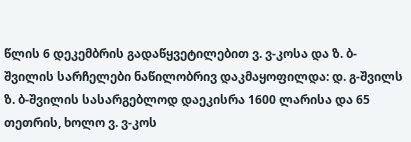წლის 6 დეკემბრის გადაწყვეტილებით ვ. ვ-კოსა და ზ. ბ-შვილის სარჩელები ნაწილობრივ დაკმაყოფილდა: დ. გ-შვილს ზ. ბ-შვილის სასარგებლოდ დაეკისრა 1600 ლარისა და 65 თეთრის, ხოლო ვ. ვ-კოს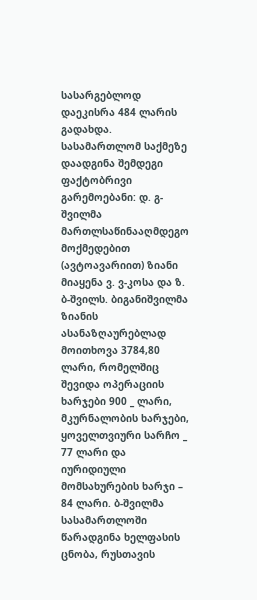სასარგებლოდ დაეკისრა 484 ლარის გადახდა.
სასამართლომ საქმეზე დაადგინა შემდეგი ფაქტობრივი გარემოებანი: დ. გ-შვილმა მართლსაწინააღმდეგო მოქმედებით (ავტოავარიით) ზიანი მიაყენა ვ. ვ-კოსა და ზ. ბ-შვილს. ბიგანიშვილმა ზიანის ასანაზღაურებლად მოითხოვა 3784,80 ლარი, რომელშიც შევიდა ოპერაციის ხარჯები 900 _ ლარი, მკურნალობის ხარჯები, ყოველთვიური სარჩო _ 77 ლარი და იურიდიული მომსახურების ხარჯი – 84 ლარი. ბ-შვილმა სასამართლოში წარადგინა ხელფასის ცნობა, რუსთავის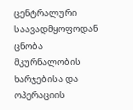ცენტრალური საავადმყოფოდან ცნობა მკურნალობის ხარჯებისა და ოპერაციის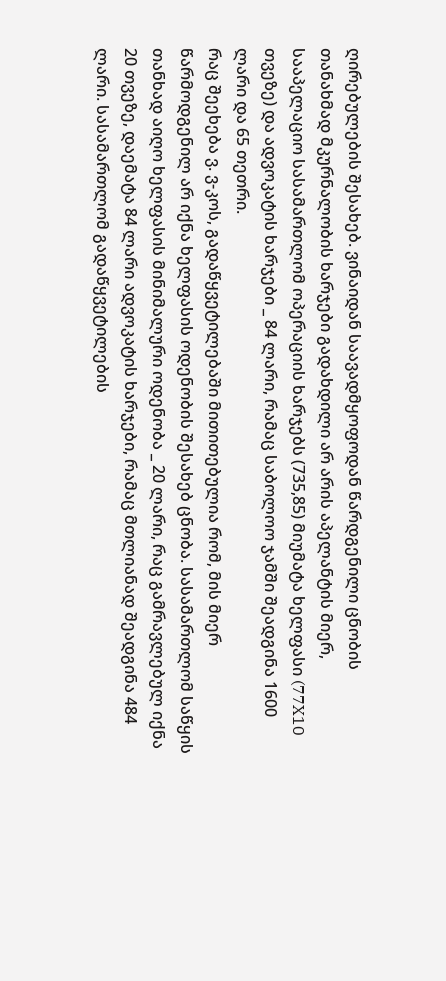ღირებულების შესახებ. ვინაიდან საავადმყოფოდან წარდგენილი ცნობის თანახმად მკურნალობის ხარჯები გადახდილი არ არის აპელანტის მიერ, სააპელაციო სასამართლომ ოპერაციის ხარჯებს (735,85) მიუმატა ხელფასი (77X10 თვეზე) და ადვოკატის ხარჯები _ 84 ლარი, რამაც საბოლოო ჯამში შეადგინა 1600 ლარი და 65 თეთრი.
რაც შეეხება ვ. ვ-კოს, გადაწყვეტილებაში მითითებულია რომ, მის მიერ წარმოდგენილ არ იქნა ხელფასის ოდენობის შესახებ ცნობა. სასამართლომ საწყის თანხად აიღო ხელფასის მინიმალური ოდენობა _ 20 ლარი, რაც გამრავლებულ იქნა 20 თვეზე, დაემატა 84 ლარი ადვოკატის ხარჯები, რამაც მთლიანად შეადგინა 484 ლარი. სასამართლომ გადაწყვეტილების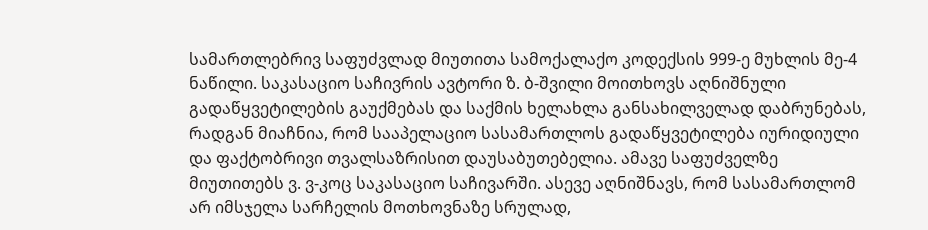სამართლებრივ საფუძვლად მიუთითა სამოქალაქო კოდექსის 999-ე მუხლის მე-4 ნაწილი. საკასაციო საჩივრის ავტორი ზ. ბ-შვილი მოითხოვს აღნიშნული გადაწყვეტილების გაუქმებას და საქმის ხელახლა განსახილველად დაბრუნებას, რადგან მიაჩნია, რომ სააპელაციო სასამართლოს გადაწყვეტილება იურიდიული და ფაქტობრივი თვალსაზრისით დაუსაბუთებელია. ამავე საფუძველზე მიუთითებს ვ. ვ-კოც საკასაციო საჩივარში. ასევე აღნიშნავს, რომ სასამართლომ არ იმსჯელა სარჩელის მოთხოვნაზე სრულად,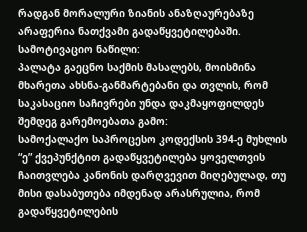რადგან მორალური ზიანის ანაზღაურებაზე არაფერია ნათქვამი გადაწყვეტილებაში.
სამოტივაციო ნაწილი:
პალატა გაეცნო საქმის მასალებს, მოისმინა მხარეთა ახსნა-განმარტებანი და თვლის, რომ საკასაციო საჩივრები უნდა დაკმაყოფილდეს შემდეგ გარემოებათა გამო:
სამოქალაქო საპროცესო კოდექსის 394-ე მუხლის “ე” ქვეპუნქტით გადაწყვეტილება ყოველთვის ჩაითვლება კანონის დარღვევით მიღებულად, თუ მისი დასაბუთება იმდენად არასრულია, რომ გადაწყვეტილების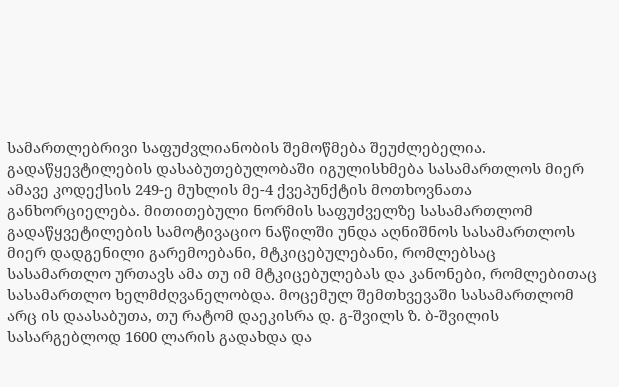სამართლებრივი საფუძვლიანობის შემოწმება შეუძლებელია. გადაწყევტილების დასაბუთებულობაში იგულისხმება სასამართლოს მიერ ამავე კოდექსის 249-ე მუხლის მე-4 ქვეპუნქტის მოთხოვნათა განხორციელება. მითითებული ნორმის საფუძველზე სასამართლომ გადაწყვეტილების სამოტივაციო ნაწილში უნდა აღნიშნოს სასამართლოს მიერ დადგენილი გარემოებანი, მტკიცებულებანი, რომლებსაც სასამართლო ურთავს ამა თუ იმ მტკიცებულებას და კანონები, რომლებითაც სასამართლო ხელმძღვანელობდა. მოცემულ შემთხვევაში სასამართლომ არც ის დაასაბუთა, თუ რატომ დაეკისრა დ. გ-შვილს ზ. ბ-შვილის სასარგებლოდ 1600 ლარის გადახდა და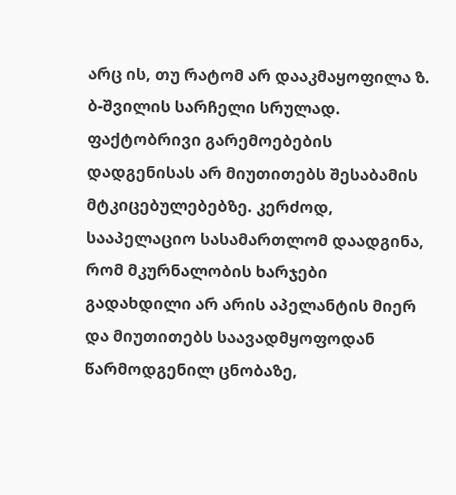არც ის, თუ რატომ არ დააკმაყოფილა ზ. ბ-შვილის სარჩელი სრულად. ფაქტობრივი გარემოებების დადგენისას არ მიუთითებს შესაბამის მტკიცებულებებზე. კერძოდ, სააპელაციო სასამართლომ დაადგინა, რომ მკურნალობის ხარჯები გადახდილი არ არის აპელანტის მიერ და მიუთითებს საავადმყოფოდან წარმოდგენილ ცნობაზე,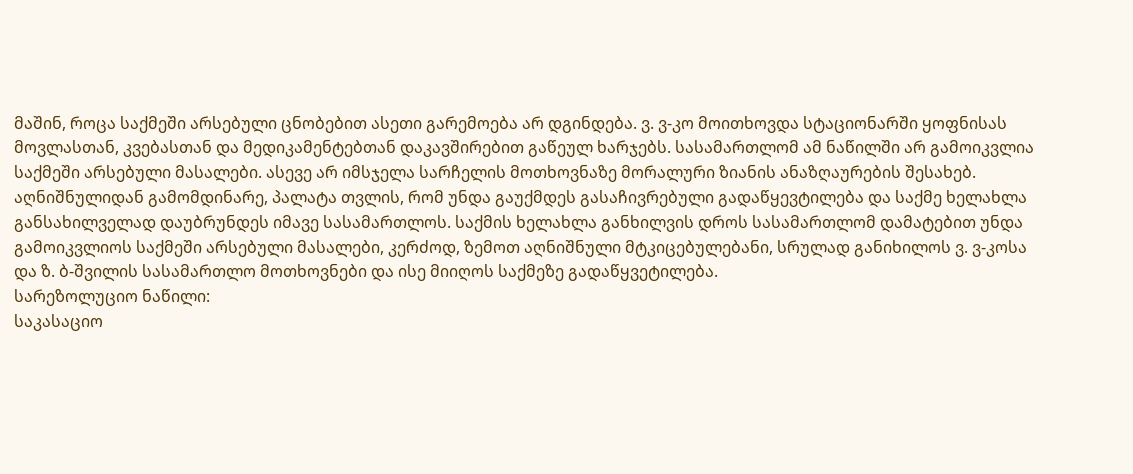მაშინ, როცა საქმეში არსებული ცნობებით ასეთი გარემოება არ დგინდება. ვ. ვ-კო მოითხოვდა სტაციონარში ყოფნისას მოვლასთან, კვებასთან და მედიკამენტებთან დაკავშირებით გაწეულ ხარჯებს. სასამართლომ ამ ნაწილში არ გამოიკვლია საქმეში არსებული მასალები. ასევე არ იმსჯელა სარჩელის მოთხოვნაზე მორალური ზიანის ანაზღაურების შესახებ.
აღნიშნულიდან გამომდინარე, პალატა თვლის, რომ უნდა გაუქმდეს გასაჩივრებული გადაწყევტილება და საქმე ხელახლა განსახილველად დაუბრუნდეს იმავე სასამართლოს. საქმის ხელახლა განხილვის დროს სასამართლომ დამატებით უნდა გამოიკვლიოს საქმეში არსებული მასალები, კერძოდ, ზემოთ აღნიშნული მტკიცებულებანი, სრულად განიხილოს ვ. ვ-კოსა და ზ. ბ-შვილის სასამართლო მოთხოვნები და ისე მიიღოს საქმეზე გადაწყვეტილება.
სარეზოლუციო ნაწილი:
საკასაციო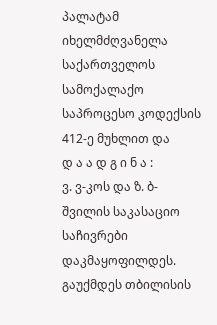პალატამ იხელმძღვანელა საქართველოს სამოქალაქო საპროცესო კოდექსის 412-ე მუხლით და
დ ა ა დ გ ი ნ ა :
ვ. ვ-კოს და ზ. ბ-შვილის საკასაციო საჩივრები დაკმაყოფილდეს.
გაუქმდეს თბილისის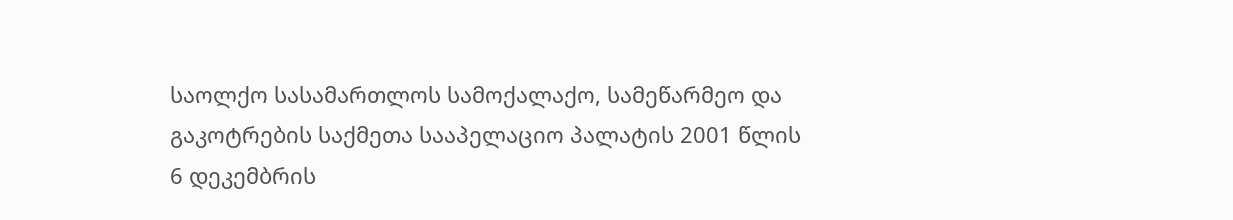საოლქო სასამართლოს სამოქალაქო, სამეწარმეო და გაკოტრების საქმეთა სააპელაციო პალატის 2001 წლის 6 დეკემბრის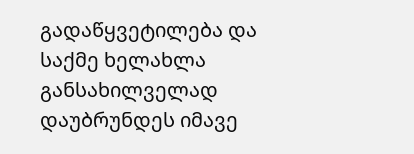გადაწყვეტილება და საქმე ხელახლა განსახილველად დაუბრუნდეს იმავე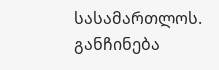სასამართლოს.
განჩინება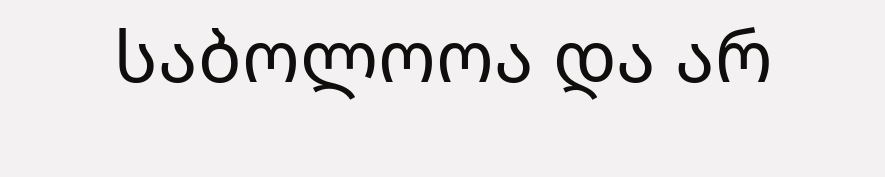საბოლოოა და არ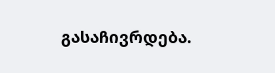გასაჩივრდება.